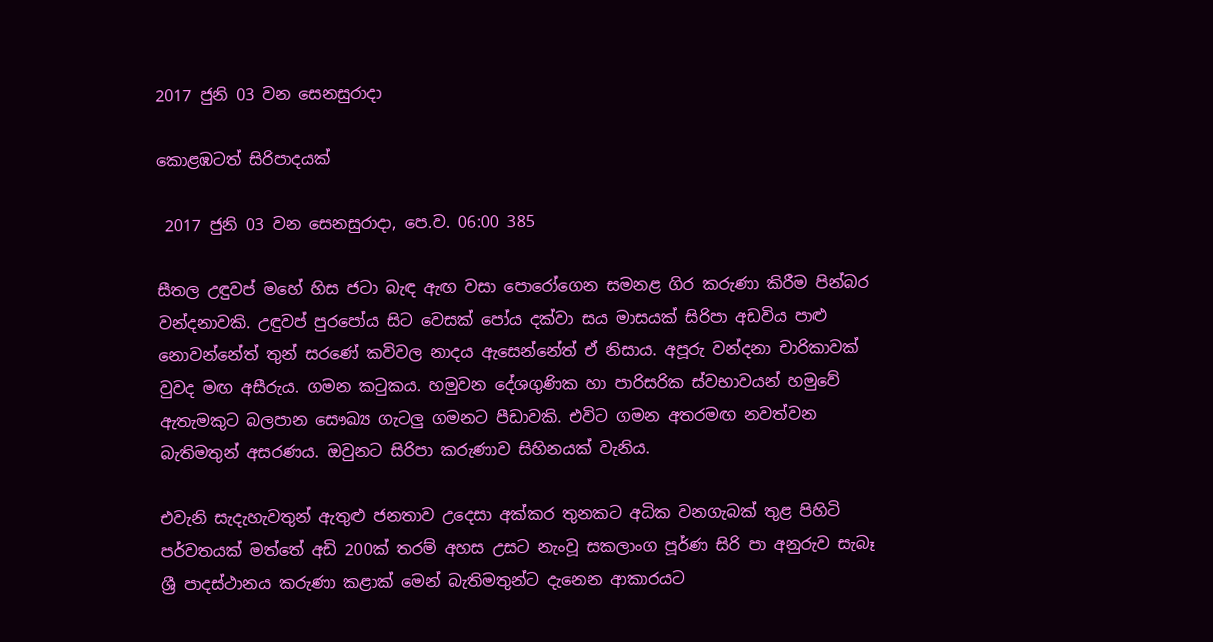2017 ජුනි 03 වන සෙනසුරාදා

කොළඹටත් සිරිපාදයක්

 2017 ජුනි 03 වන සෙනසුරාදා, පෙ.ව. 06:00 385

සීතල උඳුවප් මහේ හිස ජටා බැඳ ඇඟ වසා පොරෝගෙන සමනළ ගිර කරුණා කිරීම පින්බර වන්දනාවකි. උඳුවප් පුරපෝය සිට වෙසක් පෝය දක්වා සය මාසයක් සිරිපා අඩවිය පාළු නොවන්නේත් තුන් සරණේ කවිවල නාදය ඇසෙන්නේත් ඒ නිසාය. අපූරු වන්දනා චාරිකාවක් වුවද මඟ අසීරුය. ගමන කටුකය. හමුවන දේශගුණික හා පාරිසරික ස්වභාවයන් හමුවේ ඇතැමකුට බලපාන සෞඛ්‍ය ගැටලු ගමනට පීඩාවකි. එවිට ගමන අතරමඟ නවත්වන බැතිමතුන් අසරණය. ඔවුනට සිරිපා කරුණාව සිහිනයක් වැනිය.

එවැනි සැදැහැවතුන් ඇතුළු ජනතාව උදෙසා අක්කර තුනකට අධික වනගැබක් තුළ පිහිටි පර්වතයක් මත්තේ අඩි 200ක් තරම් අහස උසට නැංවූ සකලාංග පූර්ණ සිරි පා අනුරුව සැබෑ ශ්‍රී පාදස්ථානය කරුණා කළාක් මෙන් බැතිමතුන්ට දැනෙන ආකාරයට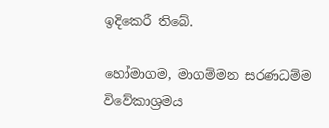ඉදිකෙරී තිබේ.

හෝමාගම, මාගම්මන සරණධම්ම විවේකාශ්‍රමය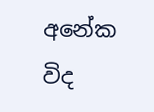අනේක විද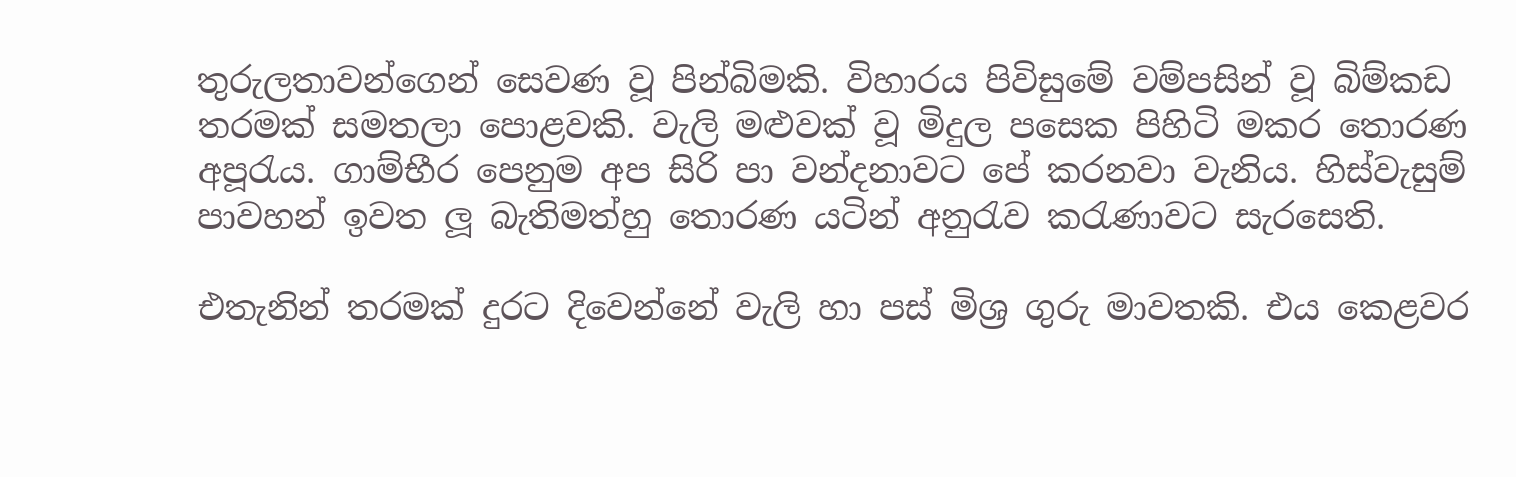තුරුලතාවන්ගෙන් සෙවණ වූ පින්බිමකි. විහාරය පිවිසුමේ වම්පසින් වූ බිම්කඩ තරමක් සමතලා පොළවකි. වැලි මළුවක් වූ මිදුල පසෙක පිහිටි මකර තොරණ අපූරැය. ගාම්භීර පෙනුම අප සිරි පා වන්දනාවට පේ කරනවා වැනිය. හිස්වැසුම් පාවහන් ඉවත ලූ බැතිමත්හු තොරණ යටින් අනුරැව කරැණාවට සැරසෙති.

එතැනින් තරමක් දුරට දිවෙන්නේ වැලි හා පස් මිශ්‍ර ගුරු මාවතකි. එය කෙළවර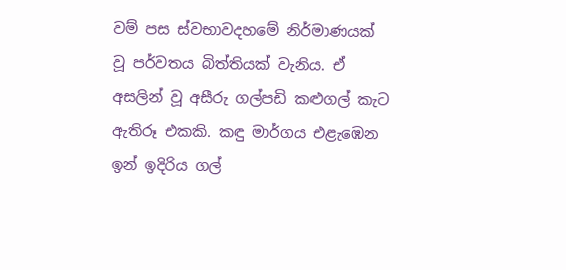වම් පස ස්වභාවදහමේ නිර්මාණයක් වූ පර්වතය බිත්තියක් වැනිය. ඒ අසලින් වූ අසීරු ගල්පඩි කළුගල් කැට ඇතිරූ එකකි. කඳු මාර්ගය එළැඹෙන ඉන් ඉදිරිය ගල්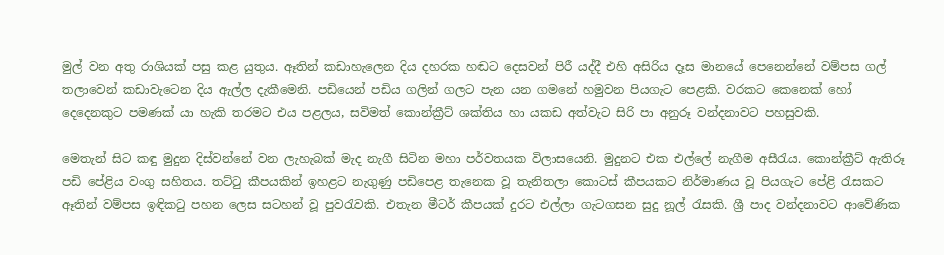මුල් වන අතු රාශියක් පසු කළ යුතුය. ඈතින් කඩාහැලෙන දිය දහරක හඬට දෙසවන් පිරී යද්දී එහි අසිරිය දෑස මානයේ පෙනෙන්නේ වම්පස ගල් තලාවෙන් කඩාවැටෙන දිය ඇල්ල දැකීමෙනි. පඩියෙන් පඩිය ගලින් ගලට පැන යන ගමනේ හමුවන පියගැට පෙළකි. වරකට කෙනෙක් හෝ දෙදෙනකුට පමණක් යා හැකි තරමට එය පළලය, සවිමත් කොන්ක්‍රීට් ශක්තිය හා යකඩ අත්වැට සිරි පා අනුරූ වන්දනාවට පහසුවකි.

මෙතැන් සිට කඳු මුදුන දිස්වන්නේ වන ලැහැබක් මැද නැගී සිටින මහා පර්වතයක විලාසයෙනි. මුදුනට එක එල්ලේ නැගීම අසීරැය. කොන්ක්‍රීට් ඇතිරූ පඩි පේළිය වංගු සහිතය. තට්ටු කීපයකින් ඉහළට නැගුණු පඩිපෙළ තැනෙක වූ තැනිතලා කොටස් කීපයකට නිර්මාණය වූ පියගැට පේළි රැසකට ඈතින් වම්පස ඉඳිකටු පහන ලෙස සටහන් වූ පුවරැවකි. එතැන මීටර් කීපයක් දුරට එල්ලා ගැටගසන සුදු නූල් රැසකි. ශ්‍රී පාද වන්දනාවට ආවේණික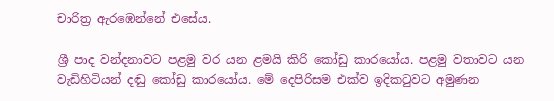චාරිත්‍ර ඇරඹෙන්නේ එසේය.

ශ්‍රී පාද වන්දනාවට පළමු වර යන ළමයි කිරි කෝඩු කාරයෝය. පළමු වතාවට යන වැඩිහිටියන් දඬු කෝඩු කාරයෝය. මේ දෙපිරිසම එක්ව ඉදිකටුවට අමුණන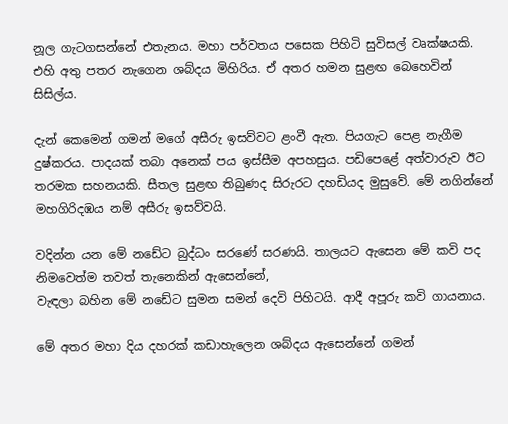නූල ගැටගසන්නේ එතැනය. මහා පර්වතය පසෙක පිහිටි සුවිසල් වෘක්ෂයකි. එහි අතු පතර නැගෙන ශබ්දය මිහිරිය. ඒ අතර හමන සුළඟ බෙහෙවින් සිසිල්ය.

දැන් කෙමෙන් ගමන් මගේ අසීරු ඉසව්වට ළංවී ඇත. පියගැට පෙළ නැගීම දුෂ්කරය. පාදයක් තබා අනෙක් පය ඉස්සීම අපහසුය. පඩිපෙළේ අත්වාරුව ඊට තරමක සහනයකි. සීතල සුළඟ තිබුණද සිරුරට දහඩියද මුසුවේ. මේ නගින්නේ මහගිරිදඹය නම් අසීරු ඉසව්වයි.

වදින්න යන මේ නඩේට බුද්ධං සරණේ සරණයි. තාලයට ඇසෙන මේ කවි පද නිමවෙත්ම තවත් තැනෙකින් ඇසෙන්නේ,
වැඳලා බහින මේ නඩේට සුමන සමන් දෙවි පිහිටයි. ආදී අපූරු කවි ගායනාය.

මේ අතර මහා දිය දහරක් කඩාහැලෙන ශබ්දය ඇසෙන්නේ ගමන්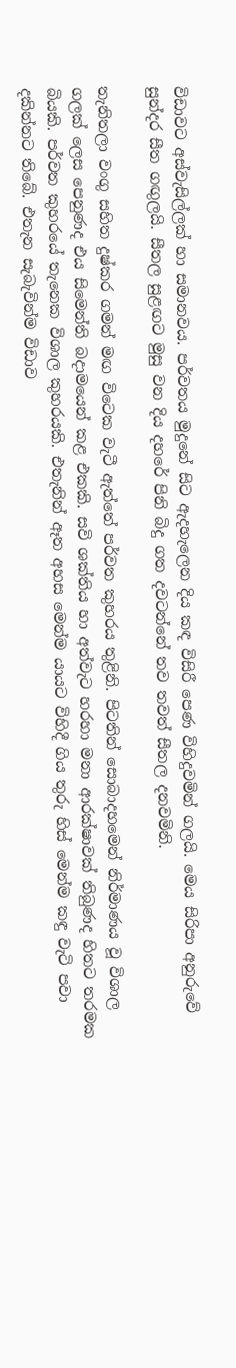විඩාවට අස්වැසිල්ලක් හා සමානවය. පර්වතය මුදුනේ සිට ඇදහැලෙන දිය කඳ විසිරී පෙණ විහිදුවමින් ගලයි. මෙය සිරිපා අනුරුවේ සුන්දර සීත ගඟුලයි. සීතල සුළඟට මුසු වන දිය දහරේ පිනි බිදු ගත දවටන්නේ තව තවත් සීතල දනවමිනි.

තැනිතලා වංගු සහිත දුෂ්කර ගමන් මඟ විටෙක වැටී ඇත්තේ පර්වත කුහරය තුළිනි. පිටතින් සොබාදහමෙන් නිර්මාණය වූ විශාල ගලක් ලෙස පෙනුණද එය සිමෙන්ති බදාමයෙන් කළ එකකි. සවි ශක්තිය හා අත්වැට හරහා මනා ආරක්ෂාවක් තිබුණද හිතට තරමක බියකි. පර්වත කුහරයේ තැනෙක විශාල කුහරයකි. එතැනින් ඈත අහස මෙන්ම යායට විහිදී ගිය තුරු හිස් මෙන්ම කඳු වැටි පවා දකින්නට තිබේ. එතැන සැබැවින්ම විඩාව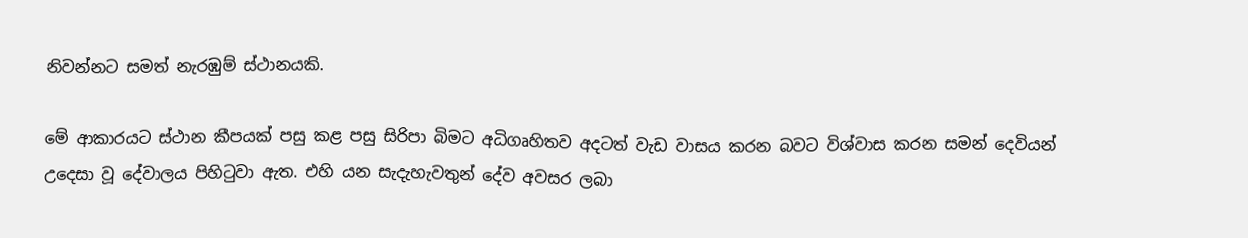නිවන්නට සමත් නැරඹුම් ස්ථානයකි.

මේ ආකාරයට ස්ථාන කීපයක් පසු කළ පසු සිරිපා බිමට අධිගෘහිතව අදටත් වැඩ වාසය කරන බවට විශ්වාස කරන සමන් දෙවියන් උදෙසා වූ දේවාලය පිහිටුවා ඇත. එහි යන සැදැහැවතුන් දේව අවසර ලබා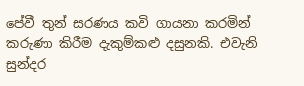පේවී තුන් සරණය කවි ගායනා කරමින් කරුණා කිරීම දැකුම්කළු දසුනකි. එවැනි සුන්දර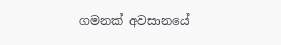ගමනක් අවසානයේ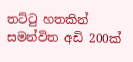තට්ටු හතකින් සමන්විත අඩි 200ක්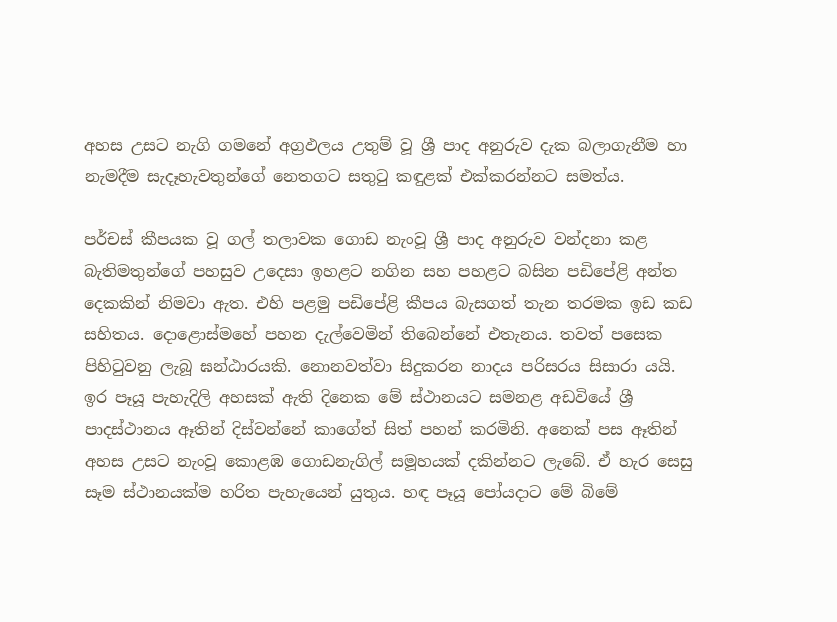අහස උසට නැගි ගමනේ අග්‍රඵලය උතුම් වූ ශ්‍රී පාද අනුරුව දැක බලාගැනීම හා නැමදීම සැදෑහැවතුන්ගේ නෙතගට සතුටු කඳුළක් එක්කරන්නට සමත්ය.

පර්චස් කීපයක වූ ගල් තලාවක ගොඩ නැංවූ ශ්‍රී පාද අනුරුව වන්දනා කළ බැතිමතුන්ගේ පහසුව උදෙසා ඉහළට නගින සහ පහළට බසින පඩිපේළි අන්ත දෙකකින් නිමවා ඇත. එහි පළමු පඩිපේළි කීපය බැසගත් තැන තරමක ඉඩ කඩ සහිතය. දොළොස්මහේ පහන දැල්වෙමින් තිබෙන්නේ එතැනය. තවත් පසෙක පිහිටුවනු ලැබූ ඝන්ඨාරයකි. නොනවත්වා සිදුකරන නාදය පරිසරය සිසාරා යයි. ඉර පෑයූ පැහැදිලි අහසක් ඇති දිනෙක මේ ස්ථානයට සමනළ අඩවියේ ශ්‍රී පාදස්ථානය ඈතින් දිස්වන්නේ කාගේත් සිත් පහන් කරමිනි. අනෙක් පස ඈතින් අහස උසට නැංවූ කොළඹ ගොඩනැගිල් සමූහයක් දකින්නට ලැබේ. ඒ හැර සෙසු සෑම ස්ථානයක්ම හරිත පැහැයෙන් යුතුය. හඳ පෑයූ පෝයදාට මේ බිමේ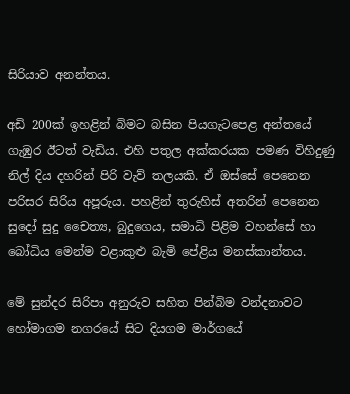සිරියාව අනන්තය.

අඩි 200ක් ඉහළින් බිමට බසින පියගැටපෙළ අන්තයේ ගැඹුර ඊටත් වැඩිය. එහි පතුල අක්කරයක පමණ විහිදුණු නිල් දිය දහරින් පිරි වැව් තලයකි. ඒ ඔස්සේ පෙනෙන පරිසර සිරිය අපූරුය. පහළින් තුරුහිස් අතරින් පෙනෙන සුදෝ සුදු චෛත්‍ය, බුදුගෙය, සමාධි පිළිම වහන්සේ හා බෝධිය මෙන්ම වළාකුළු බැමි පේළිය මනස්කාන්තය.

මේ සුන්දර සිරිපා අනුරුව සහිත පින්බිම වන්දනාවට හෝමාගම නගරයේ සිට දියගම මාර්ගයේ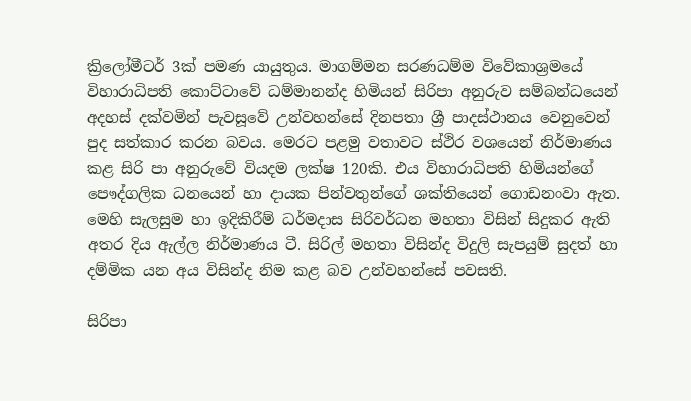ක්‍රිලෝමීටර් 3ක් පමණ යායුතුය. මාගම්මන සරණධම්ම විවේකාශ්‍රමයේ විහාරාධිපති කොට්ටාවේ ධම්මානන්ද හිමියන් සිරිපා අනුරුව සම්බන්ධයෙන් අදහස් දක්වමින් පැවසූවේ උන්වහන්සේ දිනපතා ශ්‍රී පාදස්ථානය වෙනුවෙන් පුද සත්කාර කරන බවය. මෙරට පළමු වතාවට ස්ථිර වශයෙන් නිර්මාණය කළ සිරි පා අනුරුවේ වියදම ලක්ෂ 120කි. එය විහාරාධිපති හිමියන්ගේ පෞද්ගලික ධනයෙන් හා දායක පින්වතුන්ගේ ශක්තියෙන් ගොඩනංවා ඇත. මෙහි සැලසුම හා ඉදිකිරීම් ධර්මදාස සිරිවර්ධන මහතා විසින් සිදුකර ඇති අතර දිය ඇල්ල නිර්මාණය ටී. සිරිල් මහතා විසින්ද විදුලි සැපයුම් සුදත් හා දම්මික යන අය විසින්ද නිම කළ බව උන්වහන්සේ පවසති.

සිරිපා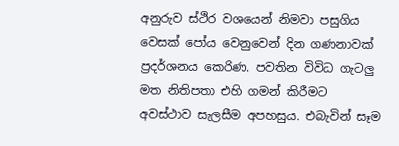අනුරුව ස්ථිර වශයෙන් නිමවා පසුගිය වෙසක් පෝය වෙනුවෙන් දින ගණනාවක් ප්‍රදර්ශනය කෙරිණ. පවතින විවිධ ගැටලු මත නිතිපතා එහි ගමන් කිරීමට අවස්ථාව සැලසීම අපහසුය. එබැවින් සෑම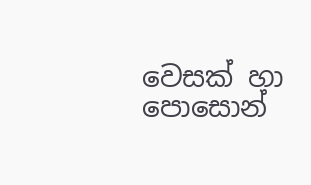වෙසක් හා පොසොන්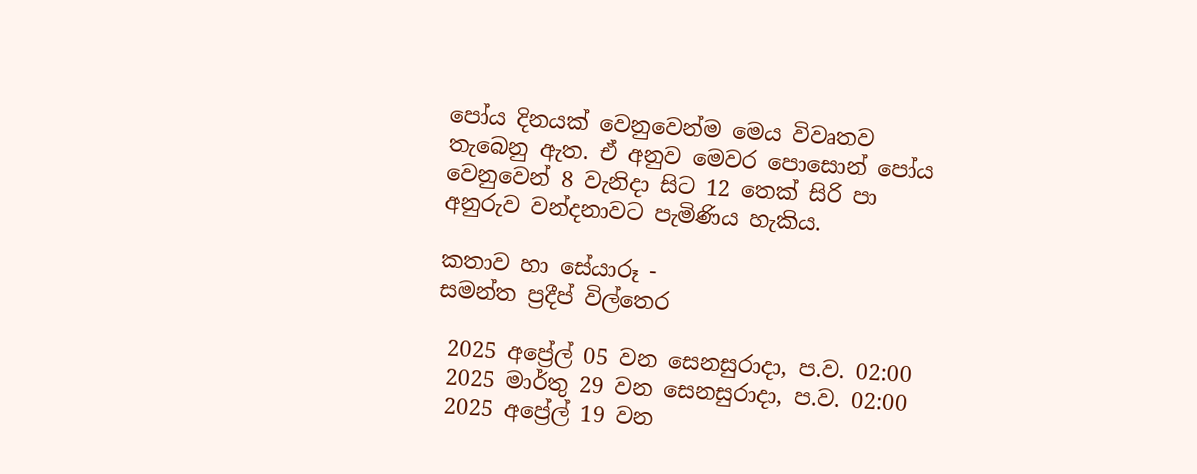පෝය දිනයක් වෙනුවෙන්ම මෙය විවෘතව තැබෙනු ඇත. ඒ අනුව මෙවර පොසොන් පෝය වෙනුවෙන් 8 වැනිදා සිට 12 තෙක් සිරි පා අනුරුව වන්දනාවට පැමිණිය හැකිය.

කතාව හා සේයාරූ -
සමන්ත ප්‍රදීප් විල්තෙර

 2025 අප්‍රේල් 05 වන සෙනසුරාදා, ප.ව. 02:00
 2025 මාර්තු 29 වන සෙනසුරාදා, ප.ව. 02:00
 2025 අප්‍රේල් 19 වන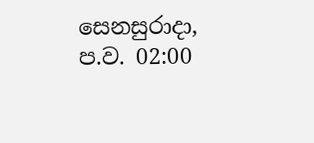සෙනසුරාදා, ප.ව. 02:00